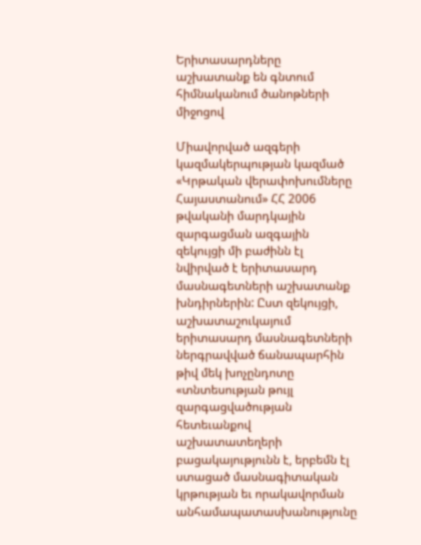Երիտասարդները աշխատանք են գնտում հիմնականում ծանոթների միջոցով

Միավորված ազգերի կազմակերպության կազմած «Կրթական վերափոխումները Հայաստանում» ՀՀ 2006 թվականի մարդկային զարգացման ազգային զեկույցի մի բաժինն էլ նվիրված է երիտասարդ մասնագետների աշխատանք խնդիրներին: Ըստ զեկույցի, աշխատաշուկայում երիտասարդ մասնագետների ներգրավված ճանապարհին թիվ մեկ խոչընդոտը «տնտեսության թույլ զարգացվածության հետեւանքով աշխատատեղերի բացակայությունն է, երբեմն էլ ստացած մասնագիտական կրթության եւ որակավորման անհամապատասխանությունը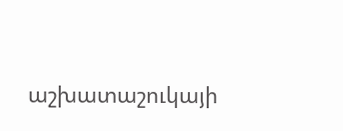աշխատաշուկայի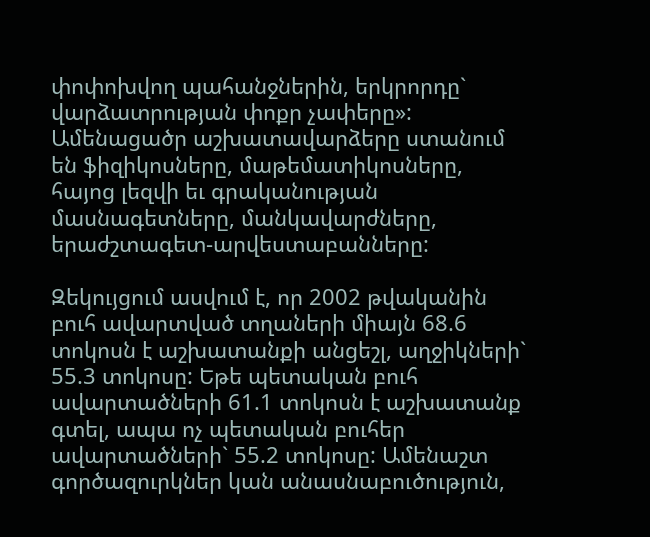փոփոխվող պահանջներին, երկրորդը` վարձատրության փոքր չափերը»: Ամենացածր աշխատավարձերը ստանում են ֆիզիկոսները, մաթեմատիկոսները, հայոց լեզվի եւ գրականության մասնագետները, մանկավարժները, երաժշտագետ-արվեստաբանները:

Զեկույցում ասվում է, որ 2002 թվականին բուհ ավարտված տղաների միայն 68.6 տոկոսն է աշխատանքի անցեշլ, աղջիկների` 55.3 տոկոսը: Եթե պետական բուհ ավարտածների 61.1 տոկոսն է աշխատանք գտել, ապա ոչ պետական բուհեր ավարտածների` 55.2 տոկոսը: Ամենաշտ գործազուրկներ կան անասնաբուծություն,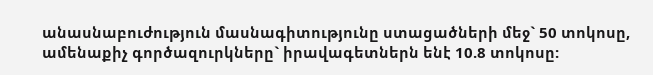անասնաբուժություն մասնագիտությունը ստացածների մեջ` 50 տոկոսը, ամենաքիչ գործազուրկները` իրավագետներն ենէ 10.8 տոկոսը: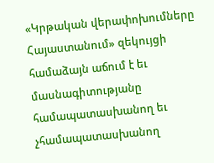«Կրթական վերափոխումները Հայաստանում» զեկույցի համաձայն աճում է եւ մասնագիտությանը համապատասխանող եւ չհամապատասխանող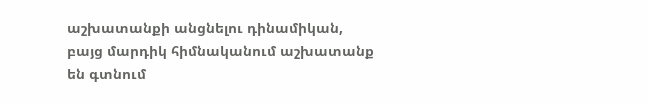աշխատանքի անցնելու դինամիկան, բայց մարդիկ հիմնականում աշխատանք են գտնում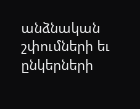անձնական շփումների եւ ընկերների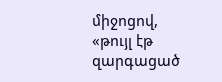միջոցով, «թույլ էթ զարգացած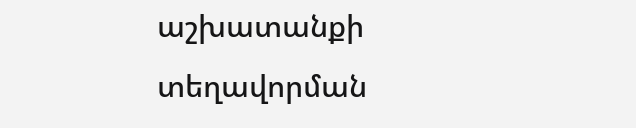աշխատանքի տեղավորման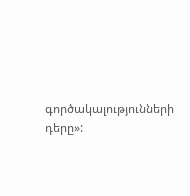գործակալությունների դերը»: